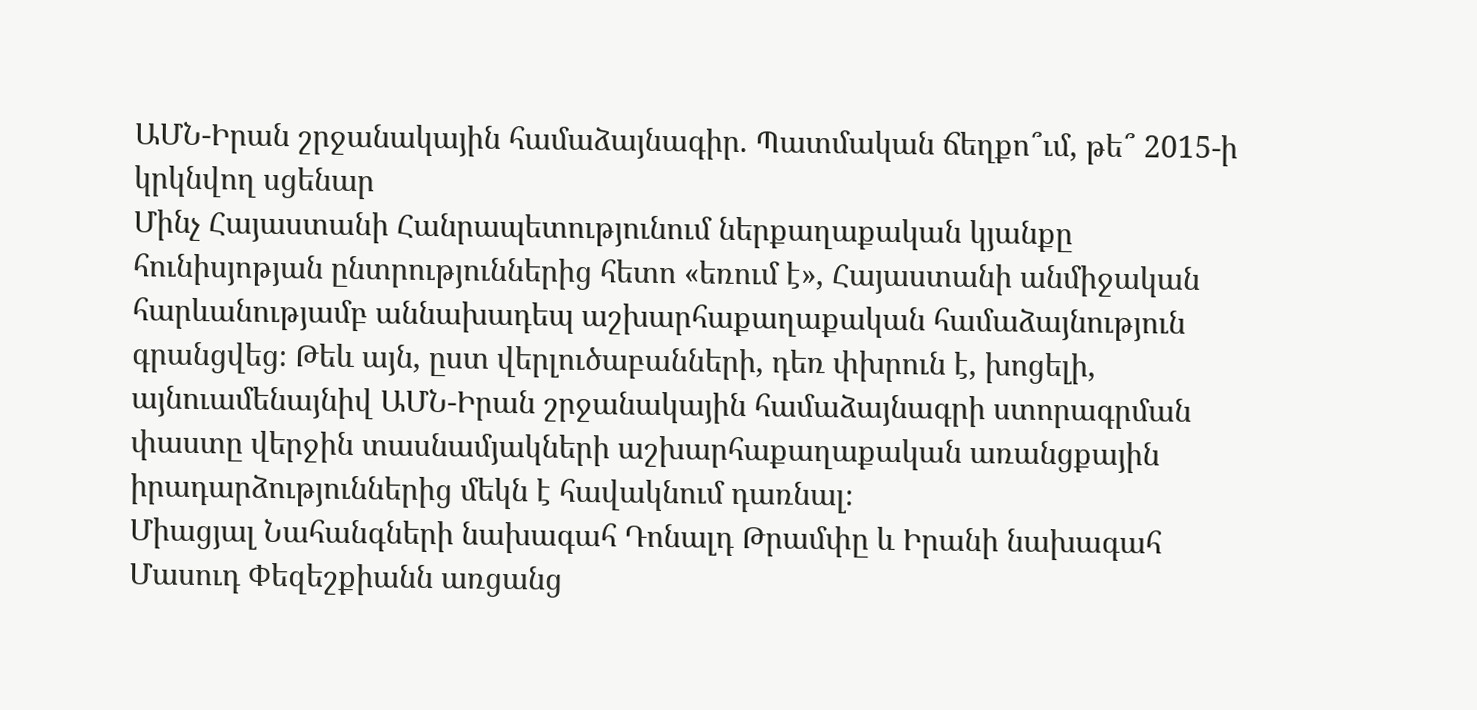ԱՄՆ-Իրան շրջանակային համաձայնագիր. Պատմական ճեղքո՞ւմ, թե՞ 2015-ի կրկնվող սցենար
Մինչ Հայաստանի Հանրապետությունում ներքաղաքական կյանքը հունիսյոթյան ընտրություններից հետո «եռում է», Հայաստանի անմիջական հարևանությամբ աննախադեպ աշխարհաքաղաքական համաձայնություն գրանցվեց։ Թեև այն, ըստ վերլուծաբանների, դեռ փխրուն է, խոցելի, այնուամենայնիվ ԱՄՆ-Իրան շրջանակային համաձայնագրի ստորագրման փաստը վերջին տասնամյակների աշխարհաքաղաքական առանցքային իրադարձություններից մեկն է հավակնում դառնալ։
Միացյալ Նահանգների նախագահ Դոնալդ Թրամփը և Իրանի նախագահ Մասուդ Փեզեշքիանն առցանց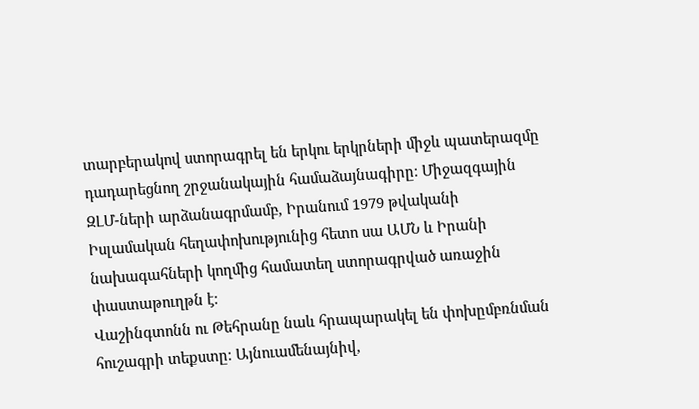տարբերակով ստորագրել են երկու երկրների միջև պատերազմը դադարեցնող շրջանակային համաձայնագիրը։ Միջազգային ԶԼՄ-ների արձանագրմամբ, Իրանում 1979 թվականի Իսլամական հեղափոխությունից հետո սա ԱՄՆ և Իրանի նախագահների կողմից համատեղ ստորագրված առաջին փաստաթուղթն է։
Վաշինգտոնն ու Թեհրանը նաև հրապարակել են փոխըմբռնման հուշագրի տեքստը։ Այնուամենայնիվ,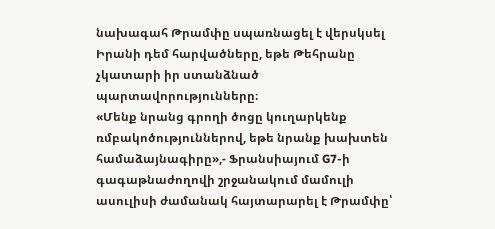նախագահ Թրամփը սպառնացել է վերսկսել Իրանի դեմ հարվածները, եթե Թեհրանը չկատարի իր ստանձնած պարտավորությունները։
«Մենք նրանց գրողի ծոցը կուղարկենք ռմբակոծություններով, եթե նրանք խախտեն համաձայնագիրը»,- Ֆրանսիայում G7-ի գագաթնաժողովի շրջանակում մամուլի ասուլիսի ժամանակ հայտարարել է Թրամփը՝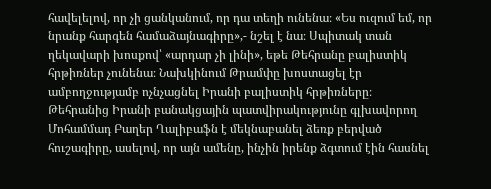հավելելով, որ չի ցանկանում, որ դա տեղի ունենա։ «Ես ուզում եմ, որ նրանք հարգեն համաձայնագիրը»,- նշել է նա։ Սպիտակ տան ղեկավարի խոսքով՝ «արդար չի լինի», եթե Թեհրանը բալիստիկ հրթիռներ չունենա։ Նախկինում Թրամփը խոստացել էր ամբողջությամբ ոչնչացնել Իրանի բալիստիկ հրթիռները։
Թեհրանից Իրանի բանակցային պատվիրակությունը գլխավորող Մոհամմադ Բաղեր Ղալիբաֆն է մեկնաբանել ձեռք բերված հուշագիրը, ասելով, որ այն ամենը, ինչին իրենք ձգտում էին հասնել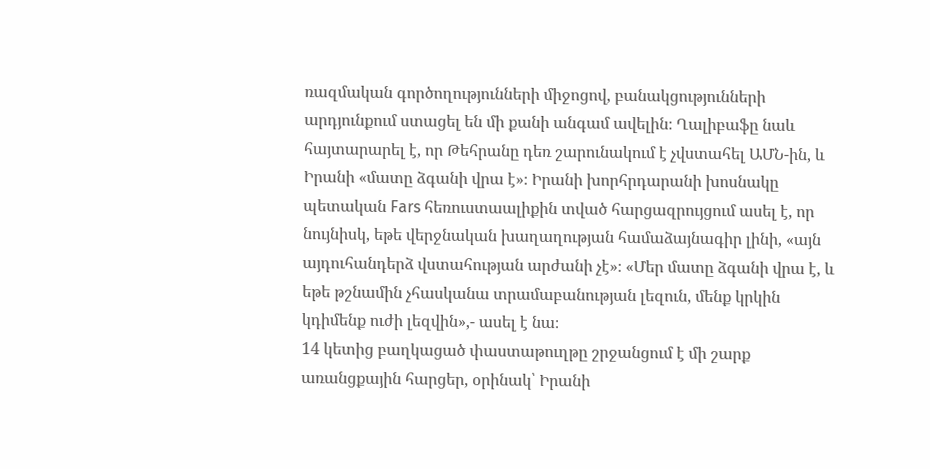ռազմական գործողությունների միջոցով, բանակցությունների արդյունքում ստացել են մի քանի անգամ ավելին։ Ղալիբաֆը նաև հայտարարել է, որ Թեհրանը դեռ շարունակում է չվստահել ԱՄՆ-ին, և Իրանի «մատը ձգանի վրա է»։ Իրանի խորհրդարանի խոսնակը պետական Fars հեռուստաալիքին տված հարցազրույցում ասել է, որ նույնիսկ, եթե վերջնական խաղաղության համաձայնագիր լինի, «այն այդուհանդերձ վստահության արժանի չէ»։ «Մեր մատը ձգանի վրա է, և եթե թշնամին չհասկանա տրամաբանության լեզուն, մենք կրկին կդիմենք ուժի լեզվին»,- ասել է նա։
14 կետից բաղկացած փաստաթուղթը շրջանցում է մի շարք առանցքային հարցեր, օրինակ՝ Իրանի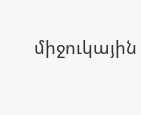միջուկային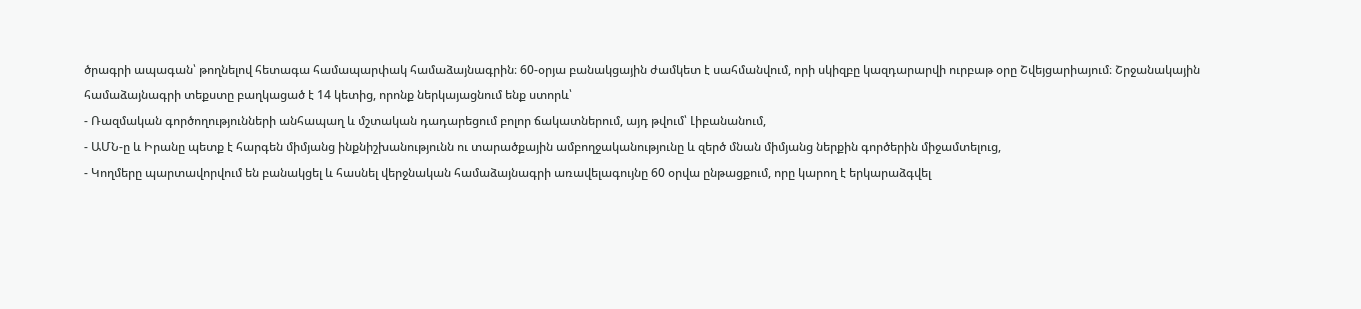ծրագրի ապագան՝ թողնելով հետագա համապարփակ համաձայնագրին։ 60-օրյա բանակցային ժամկետ է սահմանվում, որի սկիզբը կազդարարվի ուրբաթ օրը Շվեյցարիայում։ Շրջանակային համաձայնագրի տեքստը բաղկացած է 14 կետից, որոնք ներկայացնում ենք ստորև՝
- Ռազմական գործողությունների անհապաղ և մշտական դադարեցում բոլոր ճակատներում, այդ թվում՝ Լիբանանում,
- ԱՄՆ-ը և Իրանը պետք է հարգեն միմյանց ինքնիշխանությունն ու տարածքային ամբողջականությունը և զերծ մնան միմյանց ներքին գործերին միջամտելուց,
- Կողմերը պարտավորվում են բանակցել և հասնել վերջնական համաձայնագրի առավելագույնը 60 օրվա ընթացքում, որը կարող է երկարաձգվել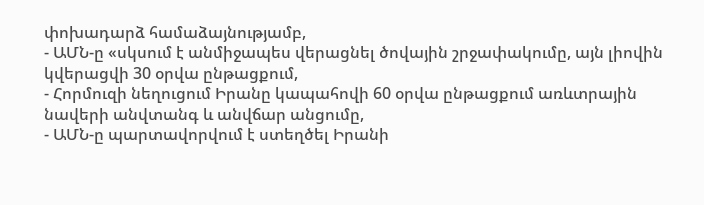փոխադարձ համաձայնությամբ,
- ԱՄՆ-ը «սկսում է անմիջապես վերացնել ծովային շրջափակումը, այն լիովին կվերացվի 30 օրվա ընթացքում,
- Հորմուզի նեղուցում Իրանը կապահովի 60 օրվա ընթացքում առևտրային նավերի անվտանգ և անվճար անցումը,
- ԱՄՆ-ը պարտավորվում է ստեղծել Իրանի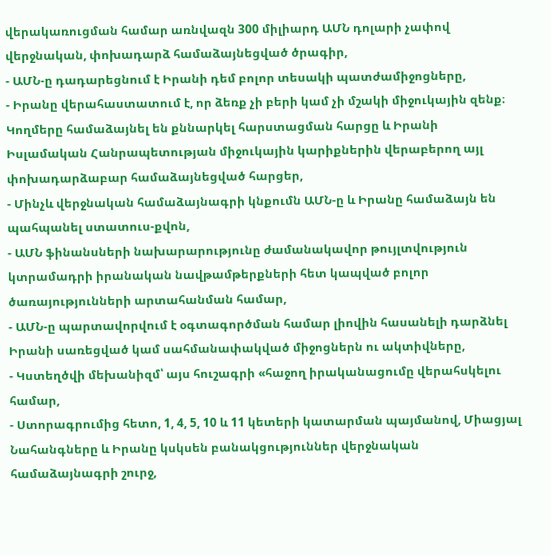վերակառուցման համար առնվազն 300 միլիարդ ԱՄՆ դոլարի չափով վերջնական, փոխադարձ համաձայնեցված ծրագիր,
- ԱՄՆ-ը դադարեցնում է Իրանի դեմ բոլոր տեսակի պատժամիջոցները,
- Իրանը վերահաստատում է, որ ձեռք չի բերի կամ չի մշակի միջուկային զենք։ Կողմերը համաձայնել են քննարկել հարստացման հարցը և Իրանի Իսլամական Հանրապետության միջուկային կարիքներին վերաբերող այլ փոխադարձաբար համաձայնեցված հարցեր,
- Մինչև վերջնական համաձայնագրի կնքումն ԱՄՆ-ը և Իրանը համաձայն են պահպանել ստատուս-քվոն,
- ԱՄՆ ֆինանսների նախարարությունը ժամանակավոր թույլտվություն կտրամադրի իրանական նավթամթերքների հետ կապված բոլոր ծառայությունների արտահանման համար,
- ԱՄՆ-ը պարտավորվում է օգտագործման համար լիովին հասանելի դարձնել Իրանի սառեցված կամ սահմանափակված միջոցներն ու ակտիվները,
- Կստեղծվի մեխանիզմ՝ այս հուշագրի «հաջող իրականացումը վերահսկելու համար,
- Ստորագրումից հետո, 1, 4, 5, 10 և 11 կետերի կատարման պայմանով, Միացյալ Նահանգները և Իրանը կսկսեն բանակցություններ վերջնական համաձայնագրի շուրջ,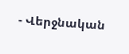- Վերջնական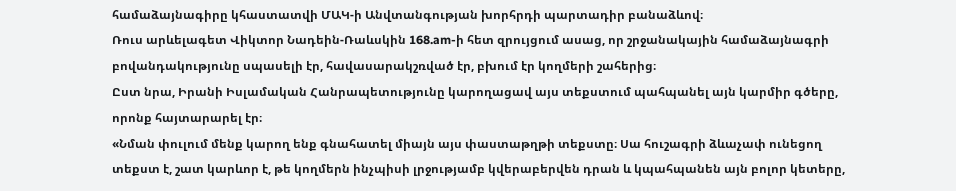համաձայնագիրը կհաստատվի ՄԱԿ-ի Անվտանգության խորհրդի պարտադիր բանաձևով։
Ռուս արևելագետ Վիկտոր Նադեին-Ռաևսկին 168.am-ի հետ զրույցում ասաց, որ շրջանակային համաձայնագրի բովանդակությունը սպասելի էր, հավասարակշռված էր, բխում էր կողմերի շահերից։
Ըստ նրա, Իրանի Իսլամական Հանրապետությունը կարողացավ այս տեքստում պահպանել այն կարմիր գծերը, որոնք հայտարարել էր։
«Նման փուլում մենք կարող ենք գնահատել միայն այս փաստաթղթի տեքստը։ Սա հուշագրի ձևաչափ ունեցող տեքստ է, շատ կարևոր է, թե կողմերն ինչպիսի լրջությամբ կվերաբերվեն դրան և կպահպանեն այն բոլոր կետերը,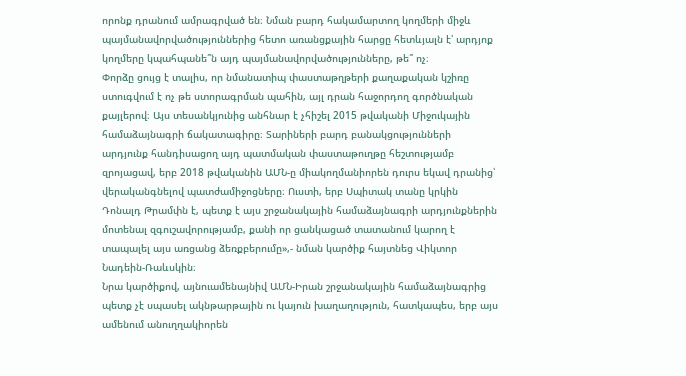որոնք դրանում ամրագրված են։ Նման բարդ հակամարտող կողմերի միջև պայմանավորվածություններից հետո առանցքային հարցը հետևյալն է՝ արդյոք կողմերը կպահպանե՞ն այդ պայմանավորվածությունները, թե՞ ոչ։
Փորձը ցույց է տալիս, որ նմանատիպ փաստաթղթերի քաղաքական կշիռը ստուգվում է ոչ թե ստորագրման պահին, այլ դրան հաջորդող գործնական քայլերով։ Այս տեսանկյունից անհնար է չհիշել 2015 թվականի Միջուկային համաձայնագրի ճակատագիրը։ Տարիների բարդ բանակցությունների արդյունք հանդիսացող այդ պատմական փաստաթուղթը հեշտությամբ զրոյացավ, երբ 2018 թվականին ԱՄՆ-ը միակողմանիորեն դուրս եկավ դրանից՝ վերականգնելով պատժամիջոցները։ Ուստի, երբ Սպիտակ տանը կրկին Դոնալդ Թրամփն է, պետք է այս շրջանակային համաձայնագրի արդյունքներին մոտենալ զգուշավորությամբ, քանի որ ցանկացած տատանում կարող է տապալել այս առցանց ձեռքբերումը»,- նման կարծիք հայտնեց Վիկտոր Նադեին-Ռաևսկին։
Նրա կարծիքով, այնուամենայնիվ ԱՄՆ-Իրան շրջանակային համաձայնագրից պետք չէ սպասել ակնթարթային ու կայուն խաղաղություն, հատկապես, երբ այս ամենում անուղղակիորեն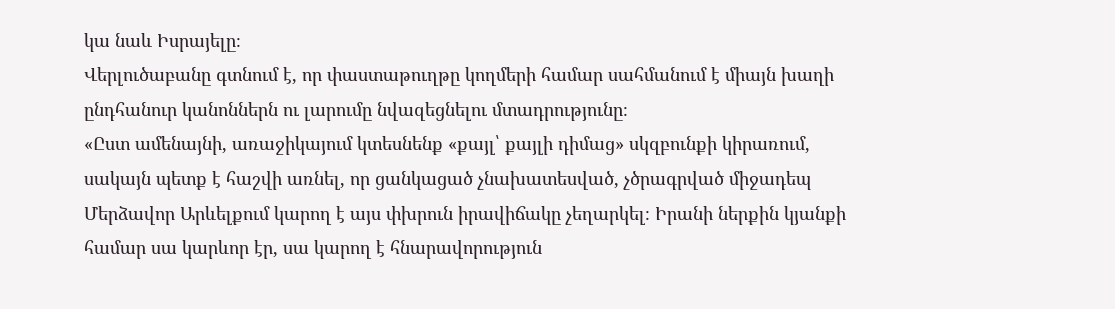կա նաև Իսրայելը։
Վերլուծաբանը գտնում է, որ փաստաթուղթը կողմերի համար սահմանում է միայն խաղի ընդհանուր կանոններն ու լարումը նվազեցնելու մտադրությունը։
«Ըստ ամենայնի, առաջիկայում կտեսնենք «քայլ՝ քայլի դիմաց» սկզբունքի կիրառում, սակայն պետք է հաշվի առնել, որ ցանկացած չնախատեսված, չծրագրված միջադեպ Մերձավոր Արևելքում կարող է այս փխրուն իրավիճակը չեղարկել։ Իրանի ներքին կյանքի համար սա կարևոր էր, սա կարող է հնարավորություն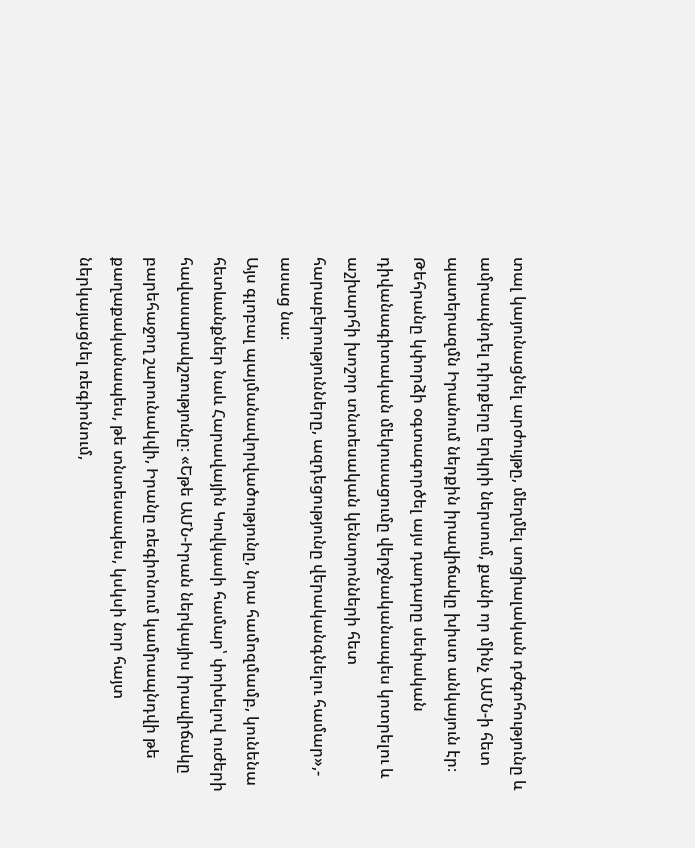տալ կայունացնել արժույթը, մեղմել սոցիալական դժգոհությունը և ամրապնդել դիրքերը երկրի ներսում, քանի որ մինչ ԱՄՆ-ի հետ պատերազմն Իրանում ներքին իրավիճակը խիստ անկայուն էր։ Թեհրանը կփորձի օգտագործել այս դադարը սեփական դիվանագիտական մեկուսացումը վերջնականապես կոտրելու և աշխարհի խոշոր տնտեսական կենտրոնների հետ հարաբերությունները, ազդեցությունը վերականգնելու համար»,- ասաց նա։
Այս գլոբալ պայմանավորվածությունը, նրա համոզմամբ, կունենա հետևանքներ նաև Հարավային Կովկասի համար՝ փոխելով ուժերի հավասարակշռությունը։ «Եթե ԱՄՆ-Իրան ներկայիս իրավիճակը բարեհաջող շարունակվի, Իրանը ռեգիոնում կամրապնդվի թե քաղաքականապես, թե տնտեսապես, կսկսի նոր հայտ ներկայացնել ռեգիոնում,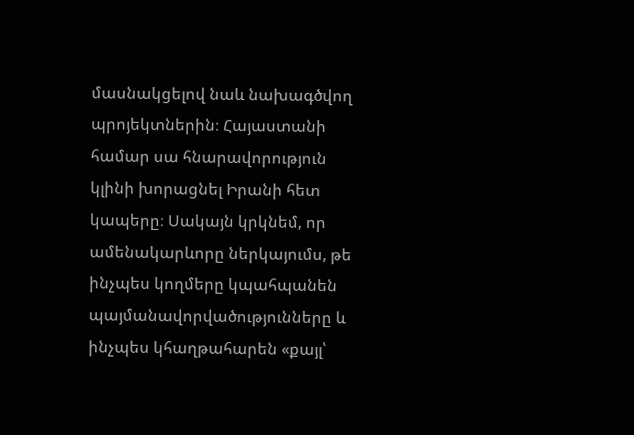մասնակցելով նաև նախագծվող պրոյեկտներին։ Հայաստանի համար սա հնարավորություն կլինի խորացնել Իրանի հետ կապերը։ Սակայն կրկնեմ, որ ամենակարևորը ներկայումս, թե ինչպես կողմերը կպահպանեն պայմանավորվածությունները և ինչպես կհաղթահարեն «քայլ՝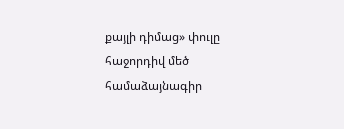քայլի դիմաց» փուլը հաջորդիվ մեծ համաձայնագիր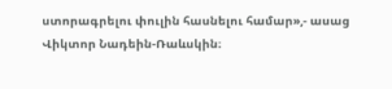ստորագրելու փուլին հասնելու համար»,- ասաց Վիկտոր Նադեին-Ռաևսկին։